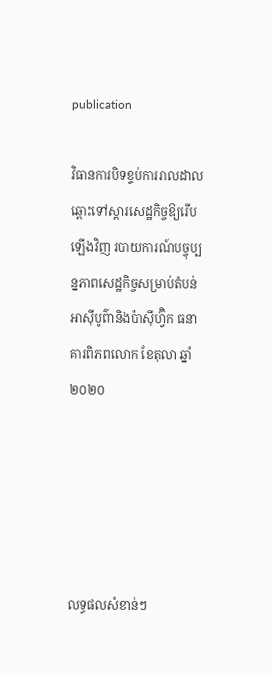publication

វិធានការបិទខ្ទប់ការរាលដាលឆ្ពោះទៅស្តារសេដ្ឋកិច្ចឱ្យរើបឡើងវិញ របាយការណ៍បច្ចុប្បន្នភាពសេដ្ឋកិច្ចសម្រាប់តំបន់អាស៊ីបូព៌ានិងប៉ាស៊ីហ្វ៊ិក ធនាគារពិភពលោក ខែតុលា ឆ្នាំ២០២០





លទ្ធផលសំខាន់ៗ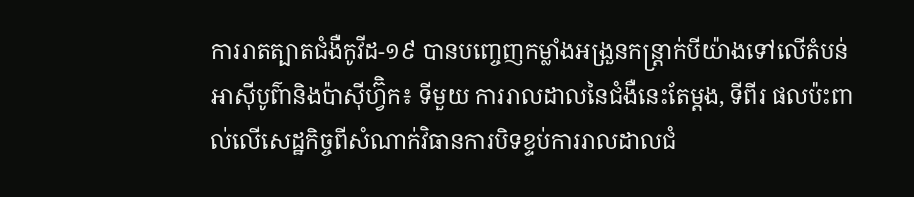ការរាតត្បាតជំងឺកូវីដ-១៩ បានបញ្ចេញកម្លាំងអង្រួនកន្ត្រាក់បីយ៉ាងទៅលើតំបន់អាស៊ីបូព៌ានិងប៉ាស៊ីហ្វ៊ិក៖ ទីមួយ ការរាលដាលនៃជំងឺនេះតែម្តង, ទីពីរ ផលប៉ះពាល់លើសេដ្ឋកិច្ចពីសំណាក់វិធានការបិទខ្ទប់ការរាលដាលជំ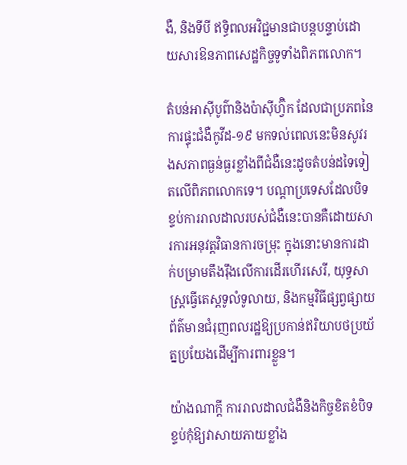ងឺ, និងទីបី ឥទ្ធិពលអវិជ្ជមានជាបន្តបន្ទាប់ដោយសារឱនភាពសេដ្ឋកិច្ចទូទាំងពិភពលោក។

តំបន់អាស៊ីបូព៌ានិងប៉ាស៊ីហ្វ៊ិក ដែលជាប្រភពនៃការផ្ទុះជំងឺកូវីដ-១៩ មកទល់ពេលនេះមិនសូវរងសភាពធ្ងន់ធ្ងរខ្លាំងពីជំងឺនេះដូចតំបន់ដទៃទៀតលើពិភពលោកទេ។ បណ្តាប្រទេសដែលបិទខ្ទប់ការរាលដាលរបស់ជំងឺនេះបានគឺដោយសារការអនុវត្តវិធានការចម្រុះ ក្នុងនោះមានការដាក់បម្រាមតឹងរ៉ឹងលើការដើរហើរសេរី, យុទ្ធសាស្ត្រធ្វើតេស្តទូលំទូលាយ, និងកម្មវិធីផ្សព្វផ្សាយព័ត៌មានជំរុញពលរដ្ឋឱ្យប្រកាន់ឥរិយាបថប្រយ័ត្នប្រយែងដើម្បីការពារខ្លួន។

យ៉ាងណាក្តី ការរាលដាលជំងឺនិងកិច្ចខិតខំបិទខ្ទប់កុំឱ្យវាសាយភាយខ្លាំង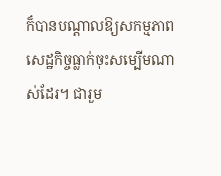ក៏បានបណ្តាលឱ្យសកម្មភាពសេដ្ឋកិច្ចធ្លាក់ចុះសម្បើមណាស់ដែរ។ ជារួម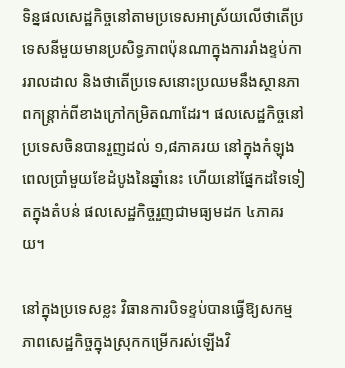ទិន្នផលសេដ្ឋកិច្ចនៅតាមប្រទេសអាស្រ័យលើថាតើប្រទេសនីមួយមានប្រសិទ្ធភាពប៉ុនណាក្នុងការរាំងខ្ទប់ការរាលដាល និងថាតើប្រទេសនោះប្រឈមនឹងស្ថានភាពកន្ត្រាក់ពីខាងក្រៅកម្រិតណាដែរ។ ផលសេដ្ឋកិច្ចនៅប្រទេសចិនបានរួញដល់ ១,៨ភាគរយ នៅក្នុងកំឡុងពេលប្រាំមួយខែដំបូងនៃឆ្នាំនេះ ហើយនៅផ្នែកដទៃទៀតក្នុងតំបន់ ផលសេដ្ឋកិច្ចរួញជាមធ្យមដក ៤ភាគរយ។

នៅក្នុងប្រទេសខ្លះ វិធានការបិទខ្ទប់បានធ្វើឱ្យសកម្មភាពសេដ្ឋកិច្ចក្នុងស្រុកកម្រើករស់ឡើងវិ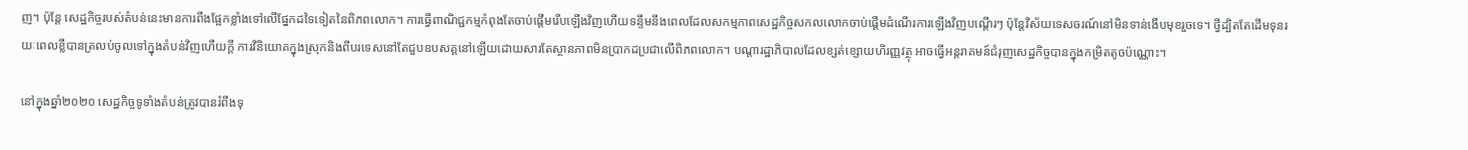ញ។ ប៉ុន្តែ សេដ្ឋកិច្ចរបស់តំបន់នេះមានការពឹងផ្អែកខ្លាំងទៅលើផ្នែកដទៃទៀតនៃពិភពលោក។ ការធ្វើពាណិជ្ជកម្មកំពុងតែចាប់ផ្តើមរើបឡើងវិញហើយទន្ទឹមនឹងពេលដែលសកម្មភាពសេដ្ឋកិច្ចសកលលោកចាប់ផ្តើមដំណើរការឡើងវិញបណ្តើរៗ ប៉ុន្តែវិស័យទេសចរណ៍នៅមិនទាន់ងើបមុខរួចទេ។ ថ្វីដ្បិតតែដើមទុនរយៈពេលខ្លីបានត្រលប់ចូលទៅក្នុងតំបន់វិញហើយក្តី ការវិនិយោគក្នុងស្រុកនិងពីបរទេសនៅតែជួបឧបសគ្គនៅឡើយដោយសារតែស្ថានភាពមិនប្រាកដប្រជាលើពិភពលោក។ បណ្តារដ្ឋាភិបាលដែលខ្សត់ខ្សោយហិរញ្ញវត្ថុ អាចធ្វើអន្តរាគមន៍ជំរុញសេដ្ឋកិច្ចបានក្នុងកម្រិតតូចប៉ណ្ណោះ។

នៅក្នុងឆ្នាំ២០២០ សេដ្ឋកិច្ចទូទាំងតំបន់ត្រូវបានរំពឹងទុ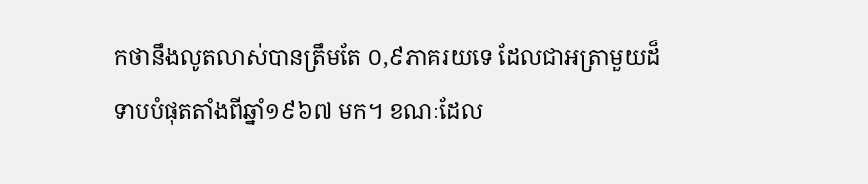កថានឹងលូតលាស់បានត្រឹមតែ ០,៩ភាគរយទេ ដែលជាអត្រាមួយដ៏ទាបបំផុតតាំងពីឆ្នាំ១៩៦៧ មក។ ខណៈដែល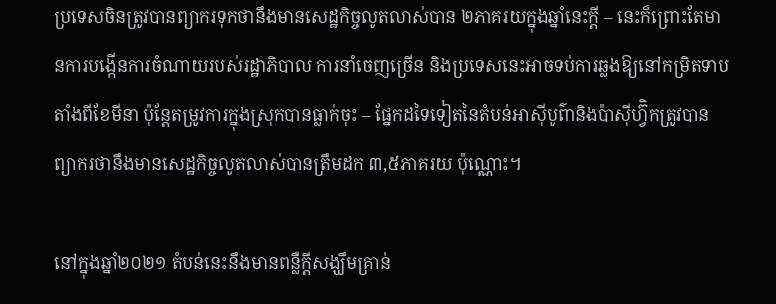ប្រទេសចិនត្រូវបានព្យាករទុកថានឹងមានសេដ្ឋកិច្ចលូតលាស់បាន ២ភាគរយក្នុងឆ្នាំនេះក្តី – នេះក៏ព្រោះតែមានការបង្កើនការចំណាយរបស់រដ្ឋាភិបាល ការនាំចេញច្រើន និងប្រទេសនេះអាចទប់ការឆ្លងឱ្យនៅកម្រិតទាបតាំងពីខែមីនា ប៉ុន្តែតម្រូវការក្នុងស្រុកបានធ្លាក់ចុះ – ផ្នែកដទៃទៀតនៃតំបន់អាស៊ីបូព៌ានិងប៉ាស៊ីហ្វ៊ិកត្រូវបានព្យាករថានឹងមានសេដ្ឋកិច្ចលូតលាស់បានត្រឹមដក ៣,៥ភាគរយ ប៉ុណ្ណោះ។

នៅក្នុងឆ្នាំ២០២១ តំបន់នេះនឹងមានពន្លឺក្តីសង្ឃឹមគ្រាន់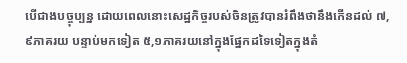បើជាងបច្ចុប្បន្ន ដោយពេលនោះសេដ្ឋកិច្ចរបស់ចិនត្រូវបានរំពឹងថានឹងកើនដល់ ៧,៩ភាគរយ បន្ទាប់មកទៀត ៥,១ភាគរយនៅក្នុងផ្នែកដទៃទៀតក្នុងតំ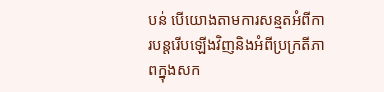បន់ បើយោងតាមការសន្មតអំពីការបន្តរើបឡើងវិញនិងអំពីប្រក្រតីភាពក្នុងសក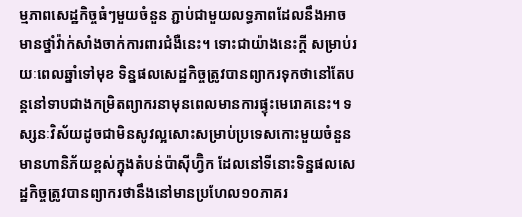ម្មភាពសេដ្ឋកិច្ចធំៗមួយចំនួន ភ្ជាប់ជាមួយលទ្ធភាពដែលនឹងអាចមានថ្នាំវ៉ាក់សាំងចាក់ការពារជំងឺនេះ។ ទោះជាយ៉ាងនេះក្តី សម្រាប់រយៈពេលឆ្នាំទៅមុខ ទិន្នផលសេដ្ឋកិច្ចត្រូវបានព្យាករទុកថានៅតែបន្តនៅទាបជាងកម្រិតព្យាករនាមុនពេលមានការផ្ទុះមេរោគនេះ។ ទស្សនៈវិស័យដូចជាមិនសូវល្អសោះសម្រាប់ប្រទេសកោះមួយចំនួនមានហានិភ័យខ្ពស់ក្នុងតំបន់ប៉ាស៊ីហ្វ៊ិក ដែលនៅទីនោះទិន្នផលសេដ្ឋកិច្ចត្រូវបានព្យាករថានឹងនៅមានប្រហែល១០ភាគរ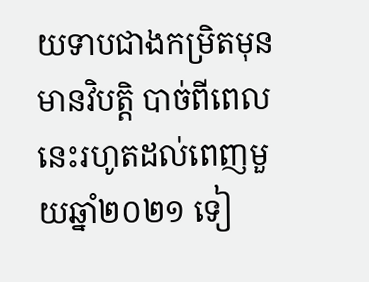យទាបជាងកម្រិតមុនមានវិបត្តិ បាច់ពីពេលនេះរហូតដល់ពេញមួយឆ្នាំ២០២១ ទៀ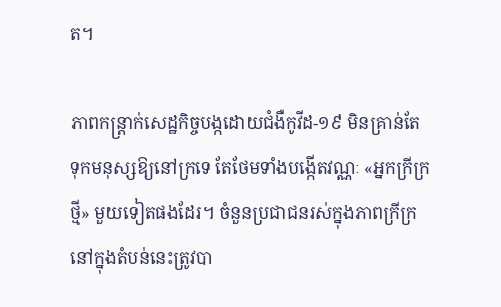ត។

ភាពកន្ត្រាក់សេដ្ឋកិច្ចបង្កដោយជំងឺកូវីដ-១៩ មិនគ្រាន់តែទុកមនុស្សឱ្យនៅក្រទេ តែថែមទាំងបង្កើតវណ្ណៈ «អ្នកក្រីក្រថ្មី» មួយទៀតផងដែរ។ ចំនួនប្រជាជនរស់ក្នុងភាពក្រីក្រនៅក្នុងតំបន់នេះត្រូវបា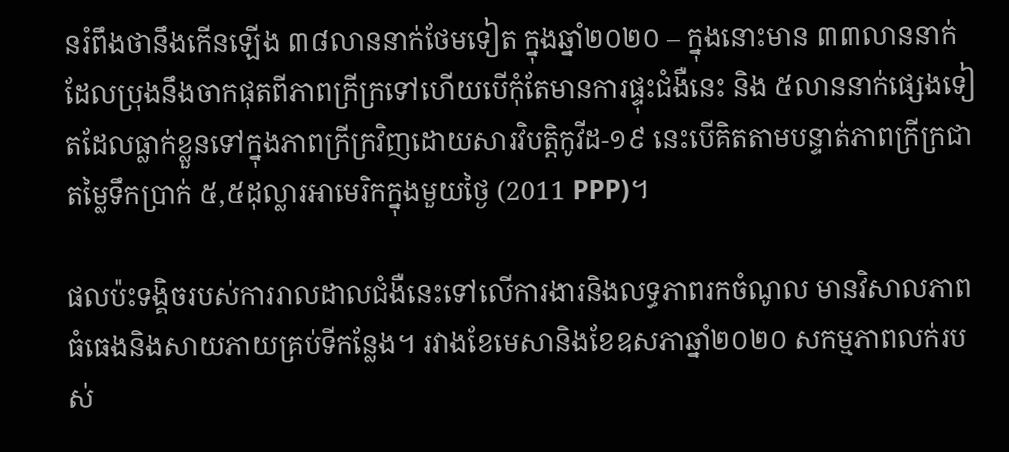នរំពឹងថានឹងកើនឡើង ៣៨លាននាក់ថែមទៀត ក្នុងឆ្នាំ២០២០ – ក្នុងនោះមាន ៣៣លាននាក់ដែលប្រុងនឹងចាកផុតពីភាពក្រីក្រទៅហើយបើកុំតែមានការផ្ទុះជំងឺនេះ និង ៥លាននាក់ផ្សេងទៀតដែលធ្លាក់ខ្លួនទៅក្នុងភាពក្រីក្រវិញដោយសារវិបត្តិកូវីដ-១៩ នេះបើគិតតាមបន្ទាត់ភាពក្រីក្រជាតម្លៃទឹកប្រាក់ ៥,៥ដុល្លារអាមេរិកក្នុងមួយថ្ងៃ (2011 PPP)។

ផលប៉ះទង្គិចរបស់ការរាលដាលជំងឺនេះទៅលើការងារនិងលទ្ធភាពរកចំណូល មានវិសាលភាពធំធេងនិងសាយភាយគ្រប់ទីកន្លែង។ រវាងខែមេសានិងខែឧសភាឆ្នាំ២០២០ សកម្មភាពលក់របស់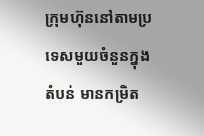ក្រុមហ៊ុននៅតាមប្រទេសមួយចំនួនក្នុងតំបន់ មានកម្រិត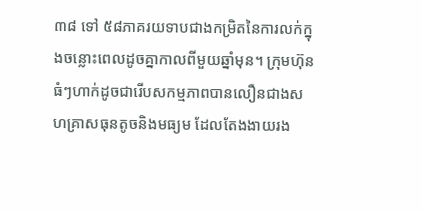៣៨ ទៅ ៥៨ភាគរយទាបជាងកម្រិតនៃការលក់ក្នុងចន្លោះពេលដូចគ្នាកាលពីមួយឆ្នាំមុន។ ក្រុមហ៊ុនធំៗហាក់ដូចជារើបសកម្មភាពបានលឿនជាងសហគ្រាសធុនតូចនិងមធ្យម ដែលតែងងាយរង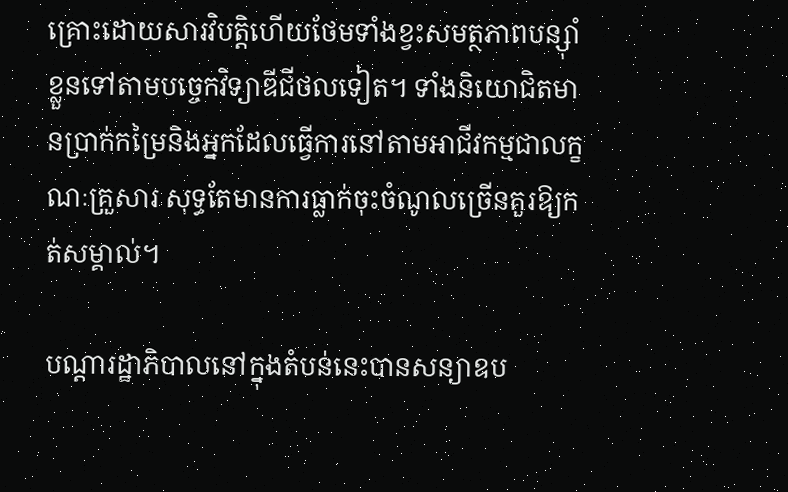គ្រោះដោយសារវិបត្តិហើយថែមទាំងខ្វះសមត្ថភាពបន្ស៊ាំខ្លួនទៅតាមបច្ចេកវិទ្យាឌីជីថលទៀត។ ទាំងនិយោជិតមានប្រាក់កម្រៃនិងអ្នកដែលធ្វើការនៅតាមអាជីវកម្មជាលក្ខណៈគ្រួសារ សុទ្ធតែមានការធ្លាក់ចុះចំណូលច្រើនគួរឱ្យកត់សម្គាល់។

បណ្តារដ្ឋាភិបាលនៅក្នុងតំបន់នេះបានសន្យាឧប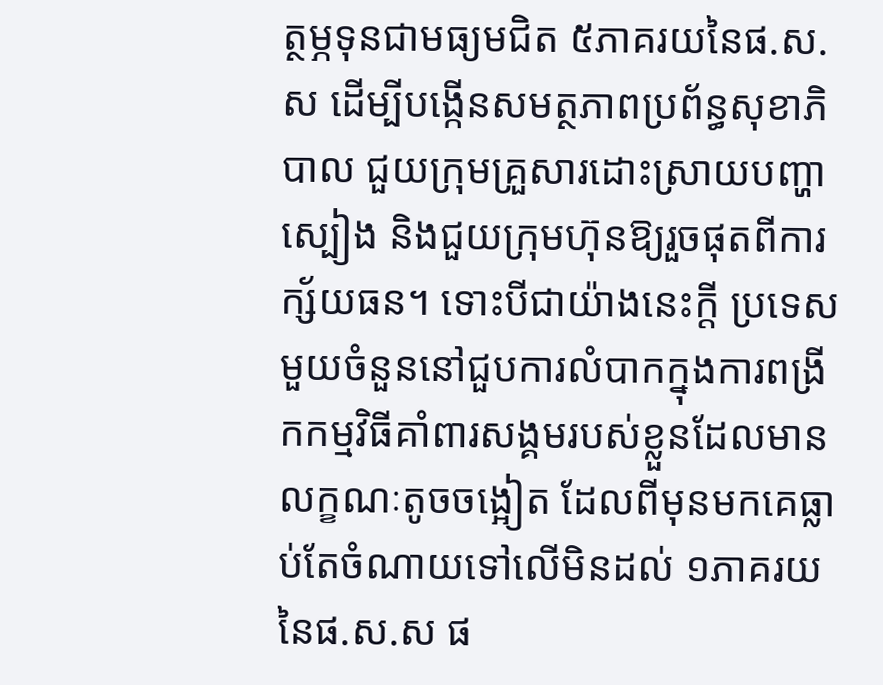ត្ថម្ភទុនជាមធ្យមជិត ៥ភាគរយនៃផ.ស.ស ដើម្បីបង្កើនសមត្ថភាពប្រព័ន្ធសុខាភិបាល ជួយក្រុមគ្រួសារដោះស្រាយបញ្ហាស្បៀង និងជួយក្រុមហ៊ុនឱ្យរួចផុតពីការក្ស័យធន។ ទោះបីជាយ៉ាងនេះក្តី ប្រទេសមួយចំនួននៅជួបការលំបាកក្នុងការពង្រីកកម្មវិធីគាំពារសង្គមរបស់ខ្លួនដែលមានលក្ខណៈតូចចង្អៀត ដែលពីមុនមកគេធ្លាប់តែចំណាយទៅលើមិនដល់ ១ភាគរយ នៃផ.ស.ស ផ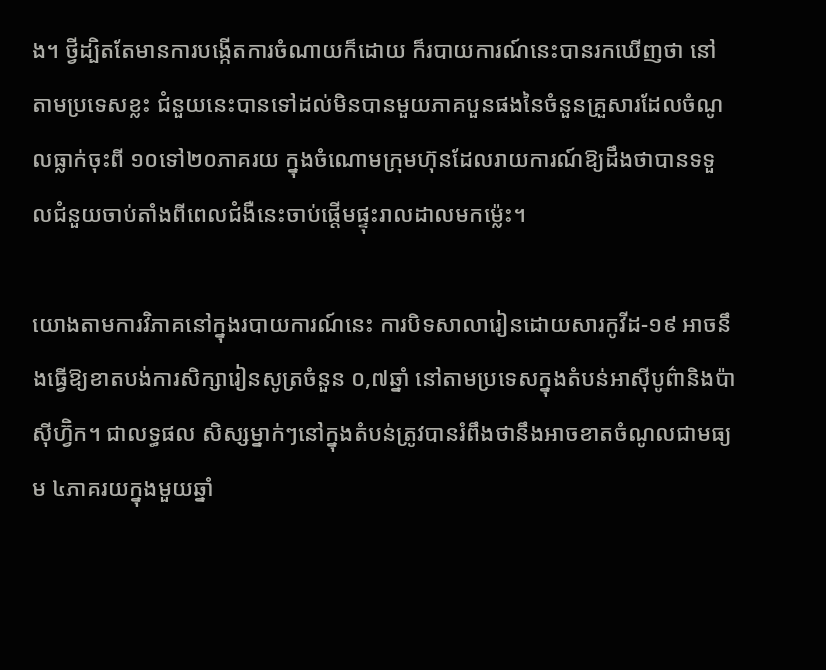ង។ ថ្វីដ្បិតតែមានការបង្កើតការចំណាយក៏ដោយ ក៏របាយការណ៍នេះបានរកឃើញថា នៅតាមប្រទេសខ្លះ ជំនួយនេះបានទៅដល់មិនបានមួយភាគបួនផងនៃចំនួនគ្រួសារដែលចំណូលធ្លាក់ចុះពី ១០ទៅ២០ភាគរយ ក្នុងចំណោមក្រុមហ៊ុនដែលរាយការណ៍ឱ្យដឹងថាបានទទួលជំនួយចាប់តាំងពីពេលជំងឺនេះចាប់ផ្តើមផ្ទុះរាលដាលមកម្ល៉េះ។

យោងតាមការវិភាគនៅក្នុងរបាយការណ៍នេះ ការបិទសាលារៀនដោយសារកូវីដ-១៩ អាចនឹងធ្វើឱ្យខាតបង់ការសិក្សារៀនសូត្រចំនួន ០,៧ឆ្នាំ នៅតាមប្រទេសក្នុងតំបន់អាស៊ីបូព៌ានិងប៉ាស៊ីហ្វ៊ិក។ ជាលទ្ធផល សិស្សម្នាក់ៗនៅក្នុងតំបន់ត្រូវបានរំពឹងថានឹងអាចខាតចំណូលជាមធ្យម ៤ភាគរយក្នុងមួយឆ្នាំ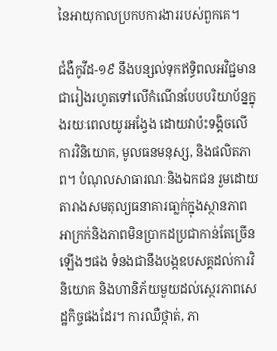នៃអាយុកាលប្រកបការងាររបស់ពួកគេ។

ជំងឺកូវីដ-១៩ នឹងបន្សល់ទុកឥទ្ធិពលអវិជ្ជមានជារៀងរហូតទៅលើកំណើនបែបបរិយាប័ន្នក្នុងរយៈពេលយូរអង្វែង ដោយវាប៉ះទង្គិចលើការវិនិយោគ, មូលធនមនុស្ស, និងផលិតភាព។ បំណុលសាធារណៈនិងឯកជន រួមដោយតារាងសមតុល្យធនាគារធា្លក់ក្នុងស្ថានភាពអាក្រក់និងភាពមិនប្រាកដប្រជាកាន់តែច្រើនឡើងៗផង ទំនងជានឹងបង្កឧបសគ្គដល់ការវិនិយោគ និងហានិភ័យមួយដល់ស្ថេរភាពសេដ្ឋកិច្ចផងដែរ។ ការឈឺថ្កាត់, ភា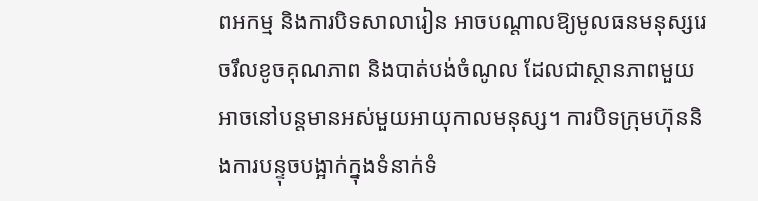ពអកម្ម និងការបិទសាលារៀន អាចបណ្តាលឱ្យមូលធនមនុស្សរេចរឹលខូចគុណភាព និងបាត់បង់ចំណូល ដែលជាស្ថានភាពមួយអាចនៅបន្តមានអស់មួយអាយុកាលមនុស្ស។ ការបិទក្រុមហ៊ុននិងការបន្ទុចបង្អាក់ក្នុងទំនាក់ទំ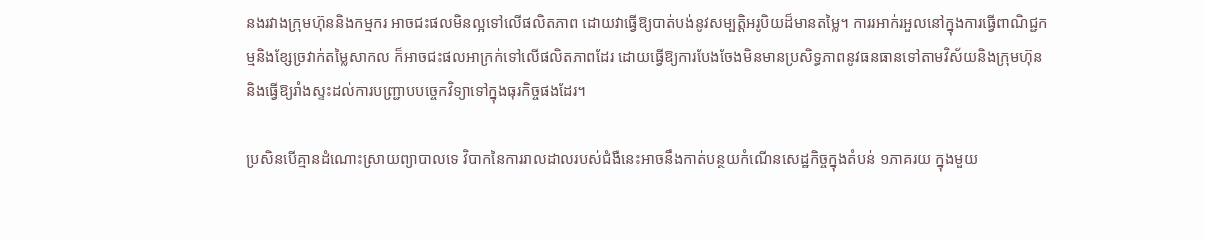នងរវាងក្រុមហ៊ុននិងកម្មករ អាចជះផលមិនល្អទៅលើផលិតភាព ដោយវាធ្វើឱ្យបាត់បង់នូវសម្បត្តិអរូបិយដ៏មានតម្លៃ។ ការរអាក់រអួលនៅក្នុងការធ្វើពាណិជ្ជកម្មនិងខ្សែច្រវាក់តម្លៃសាកល ក៏អាចជះផលអាក្រក់ទៅលើផលិតភាពដែរ ដោយធ្វើឱ្យការបែងចែងមិនមានប្រសិទ្ធភាពនូវធនធានទៅតាមវិស័យនិងក្រុមហ៊ុន និងធ្វើឱ្យរាំងស្ទះដល់ការបញ្ជ្រាបបច្ចេកវិទ្យាទៅក្នុងធុរកិច្ចផងដែរ។

ប្រសិនបើគ្មានដំណោះស្រាយព្យាបាលទេ វិបាកនៃការរាលដាលរបស់ជំងឺនេះអាចនឹងកាត់បន្ថយកំណើនសេដ្ឋកិច្ចក្នុងតំបន់ ១ភាគរយ ក្នុងមួយ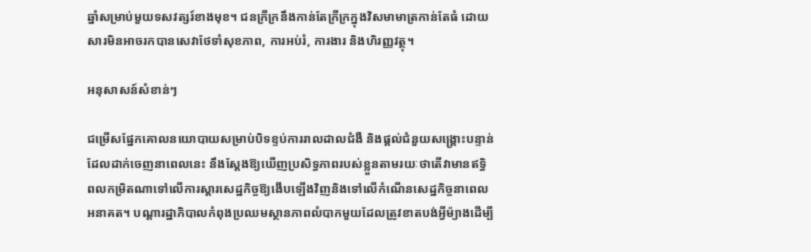ឆ្នាំសម្រាប់មួយទសវត្សរ៍ខាងមុខ។ ជនក្រីក្រនឹងកាន់តែក្រីក្រក្នុងវិសមាមាត្រកាន់តែធំ ដោយសារមិនអាចរកបានសេវាថែទាំសុខភាព, ការអប់រំ, ការងារ និងហិរញ្ញវត្ថុ។

អនុសាសន៍សំខាន់ៗ

ជម្រើសផ្នែកគោលនយោបាយសម្រាប់បិទខ្ទប់ការរាលដាលជំងឺ និងផ្តល់ជំនួយសង្គ្រោះបន្ទាន់ដែលដាក់ចេញនាពេលនេះ នឹងស្តែងឱ្យឃើញប្រសិទ្ធភាពរបស់ខ្លួនតាមរយៈថាតើវាមានឥទ្ធិពលកម្រិតណាទៅលើការស្តារសេដ្ឋកិច្ចឱ្យងើបឡើងវិញនិងទៅលើកំណើនសេដ្ឋកិច្ចនាពេលអនាគត។ បណ្តារដ្ឋាភិបាលកំពុងប្រឈមស្ថានភាពលំបាកមួយដែលត្រូវខាតបង់អ្វីម៉្យាងដើម្បី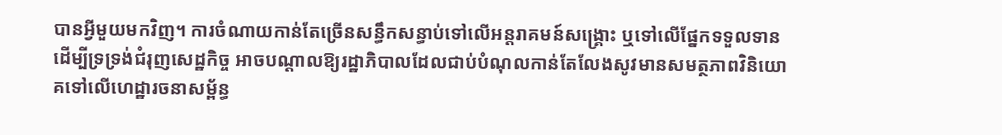បានអ្វីមួយមកវិញ។ ការចំណាយកាន់តែច្រើនសន្ធឹកសន្ធាប់ទៅលើអន្តរាគមន៍សង្គ្រោះ ឬទៅលើផ្នែកទទួលទានដើម្បីទ្រទ្រង់ជំរុញសេដ្ឋកិច្ច អាចបណ្តាលឱ្យរដ្ឋាភិបាលដែលជាប់បំណុលកាន់តែលែងសូវមានសមត្ថភាពវិនិយោគទៅលើហេដ្ឋារចនាសម្ព័ន្ធ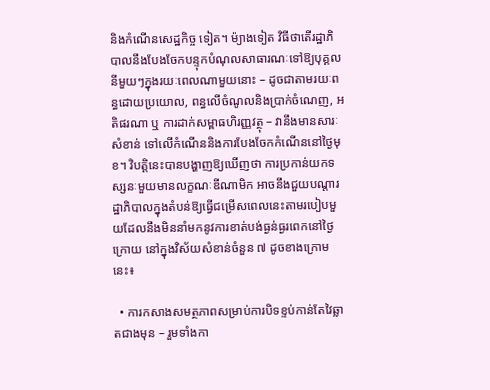និងកំណើនសេដ្ឋកិច្ច ទៀត។ ម៉្យាងទៀត វិធីថាតើរដ្ឋាភិបាលនឹងបែងចែកបន្ទុកបំណុលសាធារណៈទៅឱ្យបុគ្គលនីមួយៗក្នុងរយៈពេលណាមួយនោះ – ដូចជាតាមរយៈពន្ធដោយប្រយោល, ពន្ធលើចំណូលនិងប្រាក់ចំណេញ, អតិផរណា ឬ ការដាក់សម្ពាធហិរញ្ញវត្ថុ – វានឹងមានសារៈសំខាន់ ទៅលើកំណើននិងការបែងចែកកំណើននៅថ្ងៃមុខ។ វិបត្តិនេះបានបង្ហាញឱ្យឃើញថា ការប្រកាន់យកទស្សនៈមួយមានលក្ខណៈឌីណាមិក អាចនឹងជួយបណ្តារដ្ឋាភិបាលក្នុងតំបន់ឱ្យធ្វើជម្រើសពេលនេះតាមរបៀបមួយដែលនឹងមិននាំមកនូវការខាត់បង់ធ្ងន់ធ្ងរពេកនៅថ្ងៃក្រោយ នៅក្នុងវិស័យសំខាន់ចំនួន ៧ ដូចខាងក្រោមនេះ៖

  • ការកសាងសមត្ថភាពសម្រាប់ការបិទខ្ទប់កាន់តែវៃឆ្លាតជាងមុន – រួមទាំងកា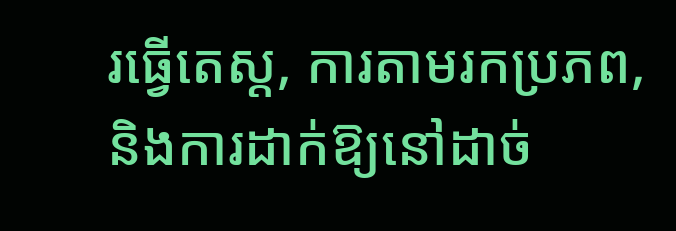រធ្វើតេស្ត, ការតាមរកប្រភព, និងការដាក់ឱ្យនៅដាច់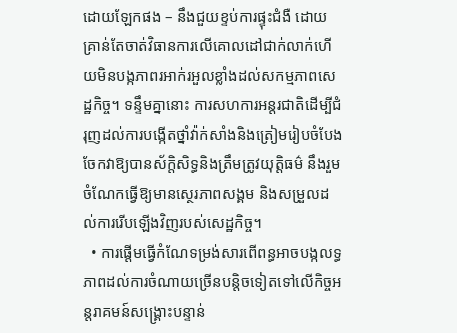ដោយឡែកផង – នឹងជួយខ្ទប់ការផ្ទុះជំងឺ ដោយគ្រាន់តែចាត់វិធានការលើគោលដៅជាក់លាក់ហើយមិនបង្កភាពរអាក់រអួលខ្លាំងដល់សកម្មភាពសេដ្ឋកិច្ច។ ទន្ទឹមគ្នានោះ ការសហការអន្តរជាតិដើម្បីជំរុញដល់ការបង្កើតថ្នាំវ៉ាក់សាំងនិងត្រៀមរៀបចំបែងចែកវាឱ្យបានស័ក្តិសិទ្ធនិងត្រឹមត្រូវយុត្តិធម៌ នឹងរួមចំណែកធ្វើឱ្យមានស្ថេរភាពសង្គម និងសម្រួលដល់ការរើបឡើងវិញរបស់សេដ្ឋកិច្ច។
  • ការផ្តើមធ្វើកំណែទម្រង់សារពើពន្ធអាចបង្កលទ្ធភាពដល់ការចំណាយច្រើនបន្តិចទៀតទៅលើកិច្ចអន្តរាគមន៍សង្គ្រោះបន្ទាន់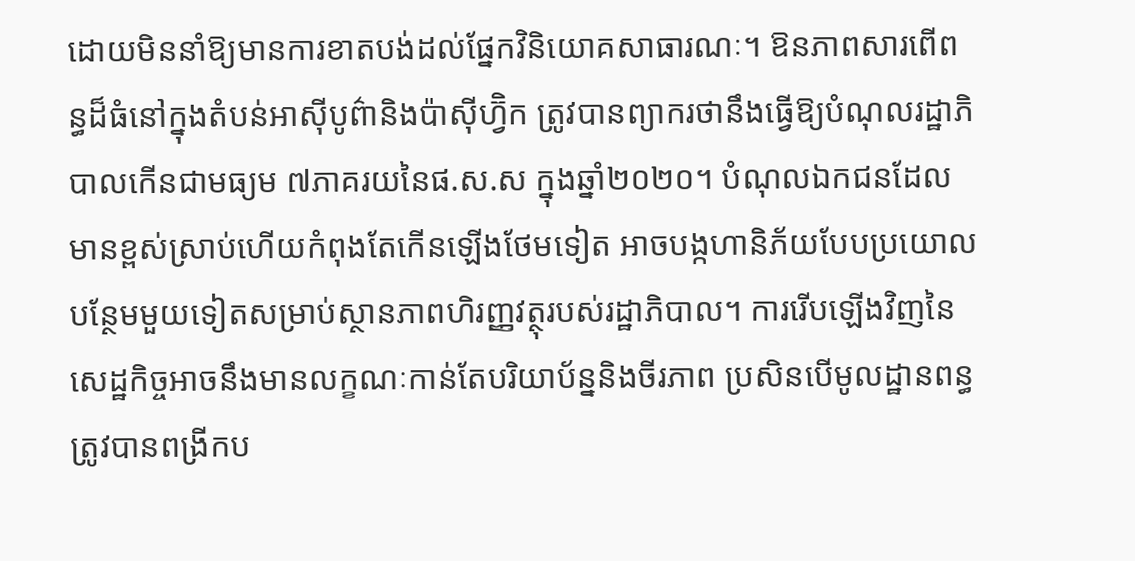ដោយមិននាំឱ្យមានការខាតបង់ដល់ផ្នែកវិនិយោគសាធារណៈ។ ឱនភាពសារពើពន្ធដ៏ធំនៅក្នុងតំបន់អាស៊ីបូព៌ានិងប៉ាស៊ីហ្វ៊ិក ត្រូវបានព្យាករថានឹងធ្វើឱ្យបំណុលរដ្ឋាភិបាលកើនជាមធ្យម ៧ភាគរយនៃផ.ស.ស ក្នុងឆ្នាំ២០២០។ បំណុលឯកជនដែលមានខ្ពស់ស្រាប់ហើយកំពុងតែកើនឡើងថែមទៀត អាចបង្កហានិភ័យបែបប្រយោលបន្ថែមមួយទៀតសម្រាប់ស្ថានភាពហិរញ្ញវត្ថុរបស់រដ្ឋាភិបាល។ ការរើបឡើងវិញនៃសេដ្ឋកិច្ចអាចនឹងមានលក្ខណៈកាន់តែបរិយាប័ន្ននិងចីរភាព ប្រសិនបើមូលដ្ឋានពន្ធត្រូវបានពង្រីកប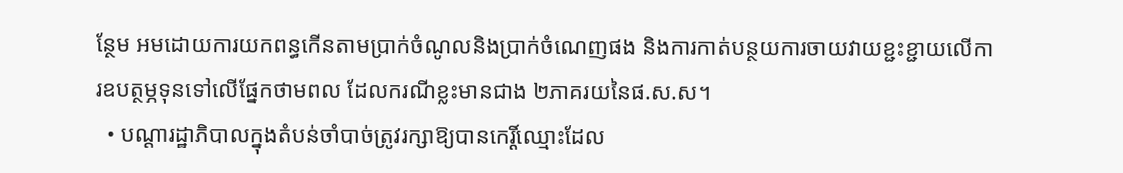ន្ថែម អមដោយការយកពន្ធកើនតាមប្រាក់ចំណូលនិងប្រាក់ចំណេញផង និងការកាត់បន្ថយការចាយវាយខ្ជះខ្ជាយលើការឧបត្ថម្ភទុនទៅលើផ្នែកថាមពល ដែលករណីខ្លះមានជាង ២ភាគរយនៃផ.ស.ស។
  • បណ្តារដ្ឋាភិបាលក្នុងតំបន់ចាំបាច់ត្រូវរក្សាឱ្យបានកេរ្តិ៍ឈ្មោះដែល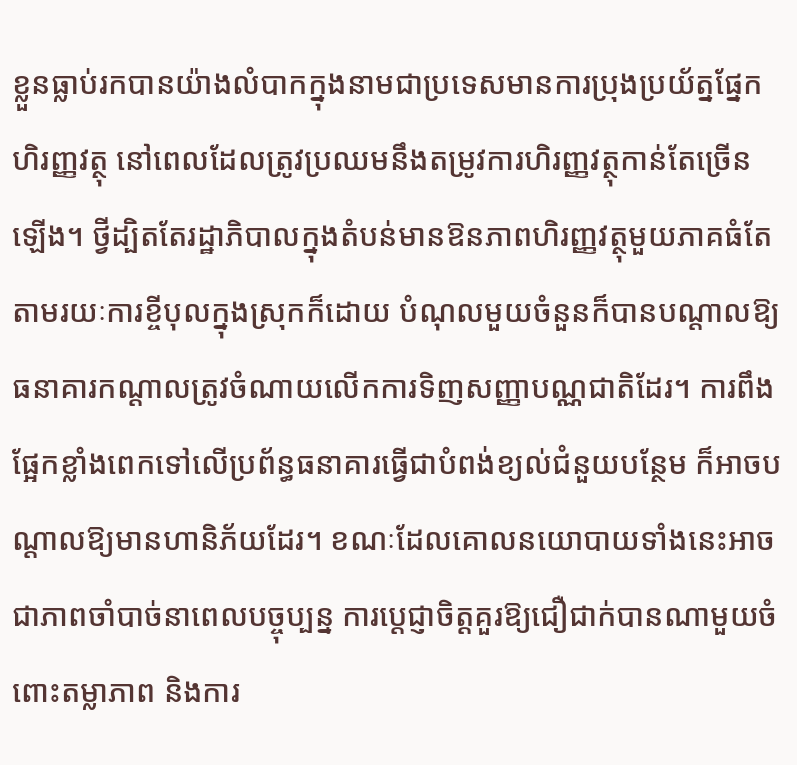ខ្លួនធ្លាប់រកបានយ៉ាងលំបាកក្នុងនាមជាប្រទេសមានការប្រុងប្រយ័ត្នផ្នែកហិរញ្ញវត្ថុ នៅពេលដែលត្រូវប្រឈមនឹងតម្រូវការហិរញ្ញវត្ថុកាន់តែច្រើនឡើង។ ថ្វីដ្បិតតែរដ្ឋាភិបាលក្នុងតំបន់មានឱនភាពហិរញ្ញវត្ថុមួយភាគធំតែតាមរយៈការខ្ចីបុលក្នុងស្រុកក៏ដោយ បំណុលមួយចំនួនក៏បានបណ្តាលឱ្យធនាគារកណ្តាលត្រូវចំណាយលើកការទិញសញ្ញាបណ្ណជាតិដែរ។ ការពឹងផ្អែកខ្លាំងពេកទៅលើប្រព័ន្ធធនាគារធ្វើជាបំពង់ខ្យល់ជំនួយបន្ថែម ក៏អាចបណ្តាលឱ្យមានហានិភ័យដែរ។ ខណៈដែលគោលនយោបាយទាំងនេះអាចជាភាពចាំបាច់នាពេលបច្ចុប្បន្ន ការប្តេជ្ញាចិត្តគួរឱ្យជឿជាក់បានណាមួយចំពោះតម្លាភាព និងការ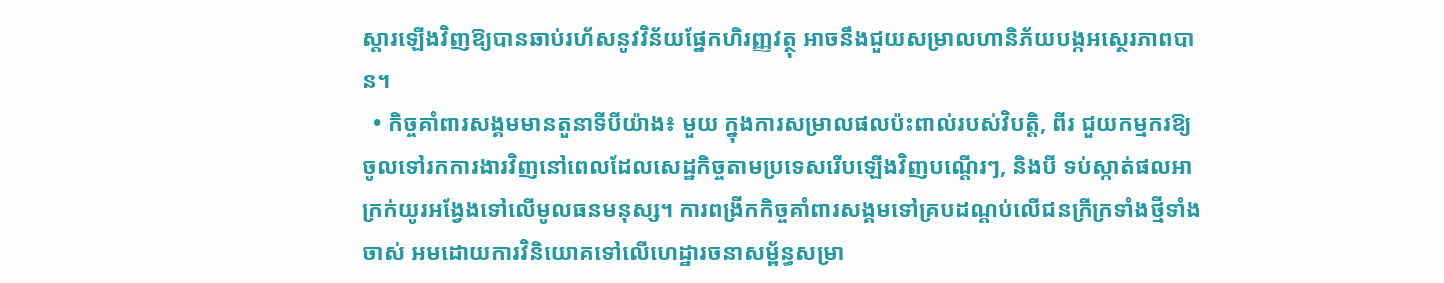ស្តារឡើងវិញឱ្យបានឆាប់រហ័សនូវវិន័យផ្នែកហិរញ្ញវត្ថុ អាចនឹងជួយសម្រាលហានិភ័យបង្កអស្ថេរភាពបាន។
  • កិច្ចគាំពារសង្គមមានតួនាទីបីយ៉ាង៖ មួយ ក្នុងការសម្រាលផលប៉ះពាល់របស់វិបត្តិ, ពីរ ជួយកម្មករឱ្យចូលទៅរកការងារវិញនៅពេលដែលសេដ្ឋកិច្ចតាមប្រទេសរើបឡើងវិញបណ្តើរៗ, និងបី ទប់ស្កាត់ផលអាក្រក់យូរអង្វែងទៅលើមូលធនមនុស្ស។ ការពង្រីកកិច្ចគាំពារសង្គមទៅគ្របដណ្តប់លើជនក្រីក្រទាំងថ្មីទាំងចាស់ អមដោយការវិនិយោគទៅលើហេដ្ឋារចនាសម្ព័ន្ធសម្រា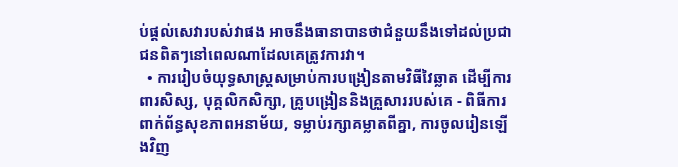ប់ផ្តល់សេវារបស់វាផង អាចនឹងធានាបានថាជំនួយនឹងទៅដល់ប្រជាជនពិតៗនៅពេលណាដែលគេត្រូវការវា។
  • ការរៀបចំយុទ្ធសាស្ត្រសម្រាប់ការបង្រៀនតាមវិធីវៃឆ្លាត ដើម្បីការពារសិស្ស, បុគ្គលិកសិក្សា, គ្រូបង្រៀននិងគ្រួសាររបស់គេ - ពិធីការពាក់ព័ន្ធសុខភាពអនាម័យ, ទម្លាប់រក្សាគម្លាតពីគ្នា, ការចូលរៀនឡើងវិញ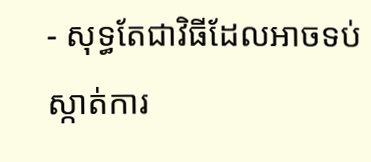- សុទ្ធតែជាវិធីដែលអាចទប់ស្កាត់ការ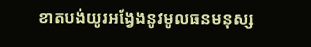ខាតបង់យូរអង្វែងនូវមូលធនមនុស្ស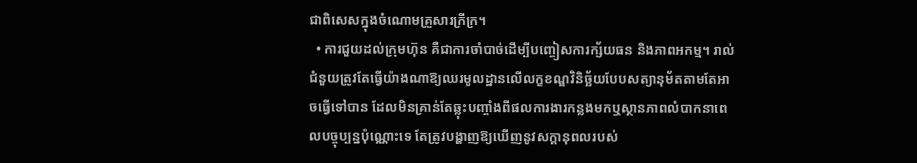ជាពិសេសក្នុងចំណោមគ្រួសារក្រីក្រ។
  • ការជួយដល់ក្រុមហ៊ុន គឺជាការចាំបាច់ដើម្បីបញ្ចៀសការក្ស័យធន និងភាពអកម្ម។ រាល់ជំនួយត្រូវតែធ្វើយ៉ាងណាឱ្យឈរមូលដ្ឋានលើលក្ខខណ្ឌវិនិច្ឆ័យបែបសត្យានុម័តតាមតែអាចធ្វើទៅបាន ដែលមិនគ្រាន់តែឆ្លុះបញ្ចាំងពីផលការងារកន្លងមកឬស្ថានភាពលំបាកនាពេលបច្ចុប្បន្នប៉ុណ្ណោះទេ តែត្រូវបង្ហាញឱ្យឃើញនូវសក្តានុពលរបស់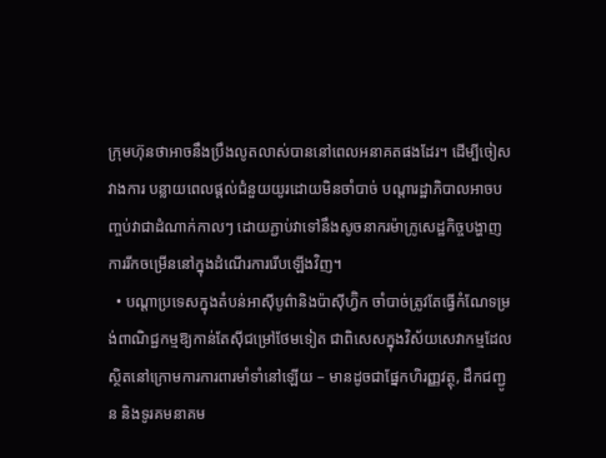ក្រុមហ៊ុនថាអាចនឹងប្រឹងលូតលាស់បាននៅពេលអនាគតផងដែរ។ ដើម្បីចៀសវាងការ បន្លាយពេលផ្តល់ជំនួយយូរដោយមិនចាំបាច់ បណ្តារដ្ឋាភិបាលអាចបញ្ចប់វាជាដំណាក់កាលៗ ដោយភ្ជាប់វាទៅនឹងសូចនាករម៉ាក្រូសេដ្ឋកិច្ចបង្ហាញការរីកចម្រើននៅក្នុងដំណើរការរើបឡើងវិញ។
  • បណ្តាប្រទេសក្នុងតំបន់អាស៊ីបូព៌ានិងប៉ាស៊ីហ្វ៊ិក ចាំបាច់ត្រូវតែធ្វើកំណែទម្រង់ពាណិជ្ជកម្មឱ្យកាន់តែស៊ីជម្រៅថែមទៀត ជាពិសេសក្នុងវិស័យសេវាកម្មដែលស្ថិតនៅក្រោមការការពារមាំទាំនៅឡើយ – មានដូចជាផ្នែកហិរញ្ញវត្ថុ, ដឹកជញ្ជូន និងទូរគមនាគម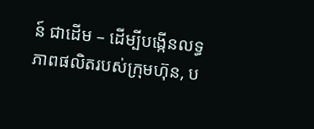ន៍ ជាដើម – ដើម្បីបង្កើនលទ្ធភាពផលិតរបស់ក្រុមហ៊ុន, ប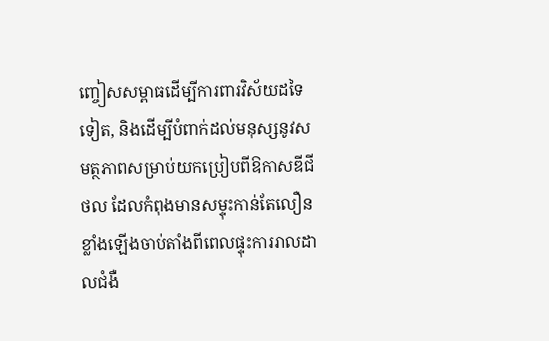ញ្ចៀសសម្ពាធដើម្បីការពារវិស័យដទៃទៀត, និងដើម្បីបំពាក់ដល់មនុស្សនូវសមត្ថភាពសម្រាប់យកប្រៀបពីឱកាសឌីជីថល ដែលកំពុងមានសម្ទុះកាន់តែលឿនខ្លាំងឡើងចាប់តាំងពីពេលផ្ទុះការរាលដាលជំងឺ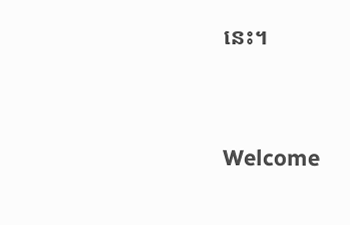នេះ។




Welcome